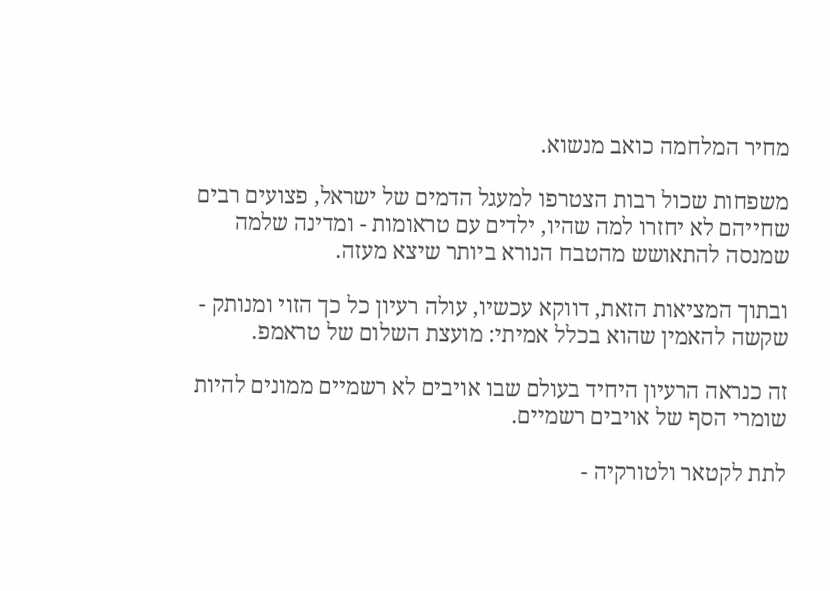מחיר המלחמה כואב מנשוא.

משפחות שכול רבות הצטרפו למעגל הדמים של ישראל, פצועים רבים שחייהם לא יחזרו למה שהיו, ילדים עם טראומות - ומדינה שלמה שמנסה להתאושש מהטבח הנורא ביותר שיצא מעזה.

ובתוך המציאות הזאת, דווקא עכשיו, עולה רעיון כל כך הזוי ומנותק - שקשה להאמין שהוא בכלל אמיתי: מועצת השלום של טראמפ.

זה כנראה הרעיון היחיד בעולם שבו אויבים לא רשמיים ממונים להיות שומרי הסף של אויבים רשמיים.

לתת לקטאר ולטורקיה -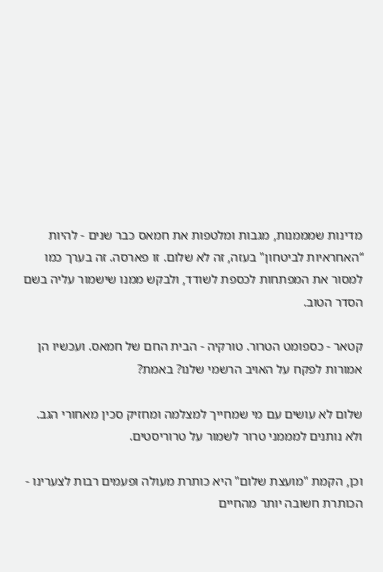מדינות שמממנות, מגבות ומלטפות את חמאס כבר שנים - להיות “האחראיות לביטחון" בעזה, זה לא שלום. זו פארסה. זה בערך כמו למסור את המפתחות לכספת לשודד, ולבקש ממנו שישמור עליה בשם הסדר הטוב.

קטאר - כספומט הטרור. טורקיה - הבית החם של חמאס. ועכשיו הן אמורות לפקח על האויב הרשמי שלנו? באמת?

שלום לא עושים עם מי שמחייך למצלמה ומחזיק סכין מאחורי הגב. ולא נותנים למממני טרור לשמור על טרוריסטים.

וכן, הקמת "מועצת שלום" היא כותרת מעולה ופעמים רבות לצערינו - הכותרת חשובה יותר מהחיים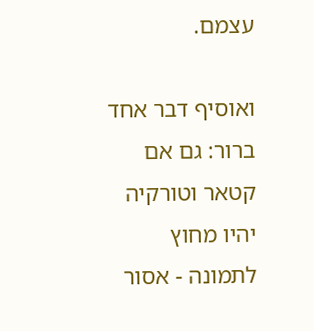עצמם.

ואוסיף דבר אחד ברור: גם אם קטאר וטורקיה יהיו מחוץ לתמונה - אסור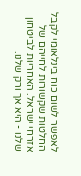לאפשר לשום כוח בינלאומי לקבל החלטות שקשורות לחייהם של אזרחי ישראל. האחריות לביטחון שלנו - היא אך ורק שלנו.